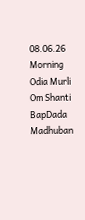08.06.26 Morning Odia Murli Om Shanti BapDada Madhuban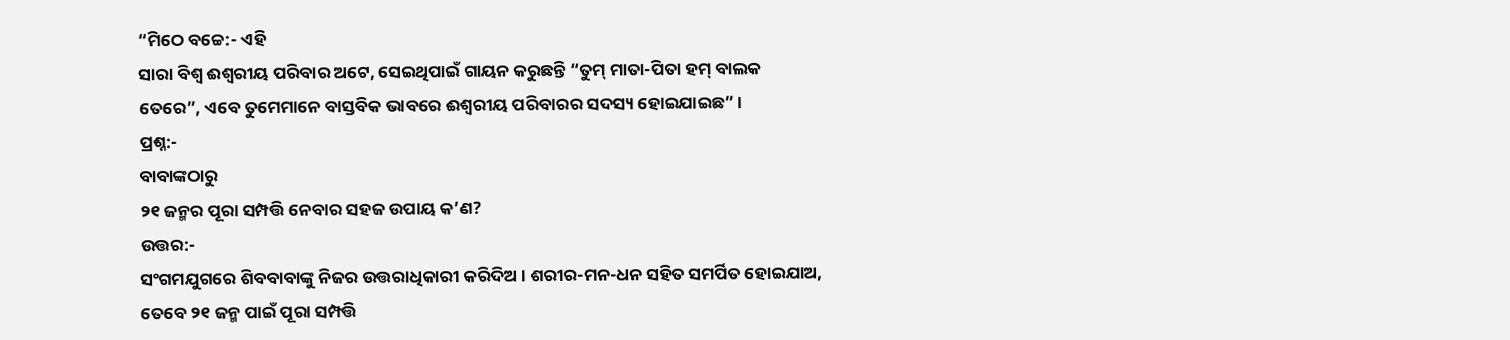“ମିଠେ ବଚ୍ଚେ:- ଏହି
ସାରା ବିଶ୍ୱ ଈଶ୍ୱରୀୟ ପରିବାର ଅଟେ, ସେଇଥିପାଇଁ ଗାୟନ କରୁଛନ୍ତି “ତୁମ୍ ମାତା-ପିତା ହମ୍ ବାଲକ
ତେରେ”, ଏବେ ତୁମେମାନେ ବାସ୍ତବିକ ଭାବରେ ଈଶ୍ୱରୀୟ ପରିବାରର ସଦସ୍ୟ ହୋଇଯାଇଛ” ।
ପ୍ରଶ୍ନ:-
ବାବାଙ୍କଠାରୁ
୨୧ ଜନ୍ମର ପୂରା ସମ୍ପତ୍ତି ନେବାର ସହଜ ଉପାୟ କ’ଣ?
ଉତ୍ତର:-
ସଂଗମଯୁଗରେ ଶିବବାବାଙ୍କୁ ନିଜର ଉତ୍ତରାଧିକାରୀ କରିଦିଅ । ଶରୀର-ମନ-ଧନ ସହିତ ସମର୍ପିତ ହୋଇଯାଅ,
ତେବେ ୨୧ ଜନ୍ମ ପାଇଁ ପୂରା ସମ୍ପତ୍ତି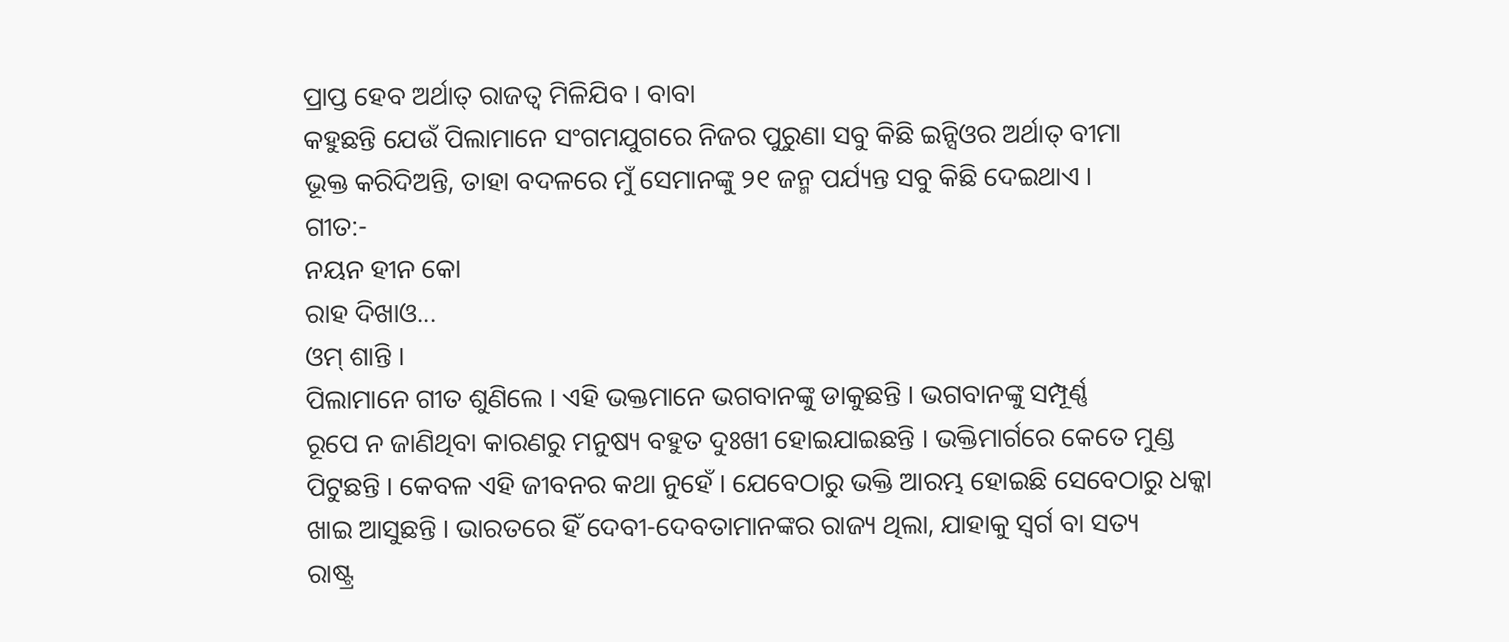ପ୍ରାପ୍ତ ହେବ ଅର୍ଥାତ୍ ରାଜତ୍ୱ ମିଳିଯିବ । ବାବା
କହୁଛନ୍ତି ଯେଉଁ ପିଲାମାନେ ସଂଗମଯୁଗରେ ନିଜର ପୁରୁଣା ସବୁ କିଛି ଇନ୍ସିଓର ଅର୍ଥାତ୍ ବୀମା
ଭୂକ୍ତ କରିଦିଅନ୍ତି, ତାହା ବଦଳରେ ମୁଁ ସେମାନଙ୍କୁ ୨୧ ଜନ୍ମ ପର୍ଯ୍ୟନ୍ତ ସବୁ କିଛି ଦେଇଥାଏ ।
ଗୀତ:-
ନୟନ ହୀନ କୋ
ରାହ ଦିଖାଓ...
ଓମ୍ ଶାନ୍ତି ।
ପିଲାମାନେ ଗୀତ ଶୁଣିଲେ । ଏହି ଭକ୍ତମାନେ ଭଗବାନଙ୍କୁ ଡାକୁଛନ୍ତି । ଭଗବାନଙ୍କୁ ସମ୍ପୂର୍ଣ୍ଣ
ରୂପେ ନ ଜାଣିଥିବା କାରଣରୁ ମନୁଷ୍ୟ ବହୁତ ଦୁଃଖୀ ହୋଇଯାଇଛନ୍ତି । ଭକ୍ତିମାର୍ଗରେ କେତେ ମୁଣ୍ଡ
ପିଟୁଛନ୍ତି । କେବଳ ଏହି ଜୀବନର କଥା ନୁହେଁ । ଯେବେଠାରୁ ଭକ୍ତି ଆରମ୍ଭ ହୋଇଛି ସେବେଠାରୁ ଧକ୍କା
ଖାଇ ଆସୁଛନ୍ତି । ଭାରତରେ ହିଁ ଦେବୀ-ଦେବତାମାନଙ୍କର ରାଜ୍ୟ ଥିଲା, ଯାହାକୁ ସ୍ୱର୍ଗ ବା ସତ୍ୟ
ରାଷ୍ଟ୍ର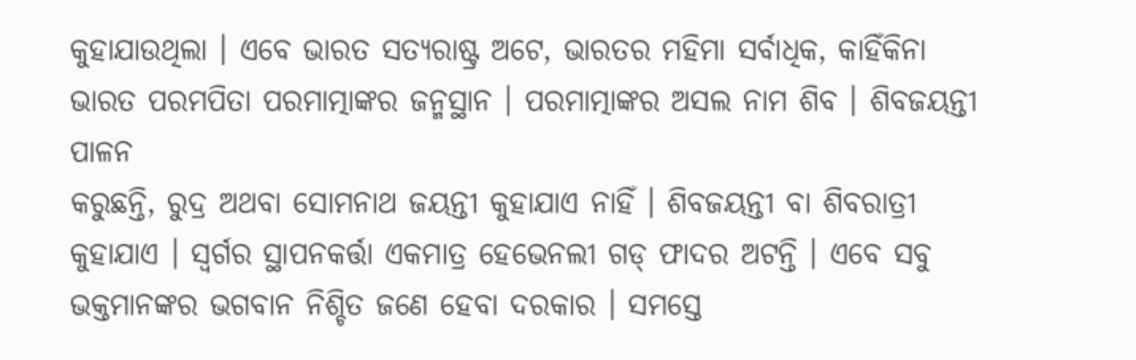କୁହାଯାଉଥିଲା । ଏବେ ଭାରତ ସତ୍ୟରାଷ୍ଟ୍ର ଅଟେ, ଭାରତର ମହିମା ସର୍ବାଧିକ, କାହିଁକିନା
ଭାରତ ପରମପିତା ପରମାତ୍ମାଙ୍କର ଜନ୍ମସ୍ଥାନ । ପରମାତ୍ମାଙ୍କର ଅସଲ ନାମ ଶିବ । ଶିବଜୟନ୍ତୀ ପାଳନ
କରୁଛନ୍ତି, ରୁଦ୍ର ଅଥବା ସୋମନାଥ ଜୟନ୍ତୀ କୁହାଯାଏ ନାହିଁ । ଶିବଜୟନ୍ତୀ ବା ଶିବରାତ୍ରୀ
କୁହାଯାଏ । ସ୍ୱର୍ଗର ସ୍ଥାପନକର୍ତ୍ତା ଏକମାତ୍ର ହେଭେନଲୀ ଗଡ୍ ଫାଦର ଅଟନ୍ତି । ଏବେ ସବୁ
ଭକ୍ତମାନଙ୍କର ଭଗବାନ ନିଶ୍ଚିତ ଜଣେ ହେବା ଦରକାର । ସମସ୍ତେ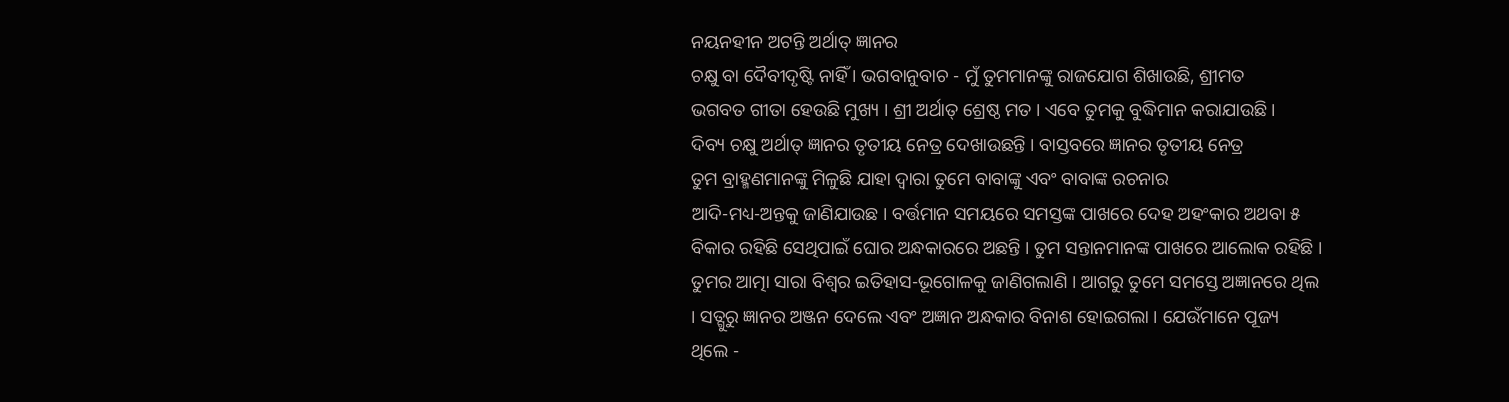ନୟନହୀନ ଅଟନ୍ତି ଅର୍ଥାତ୍ ଜ୍ଞାନର
ଚକ୍ଷୁ ବା ଦୈବୀଦୃଷ୍ଟି ନାହିଁ । ଭଗବାନୁବାଚ - ମୁଁ ତୁମମାନଙ୍କୁ ରାଜଯୋଗ ଶିଖାଉଛି, ଶ୍ରୀମତ
ଭଗବତ ଗୀତା ହେଉଛି ମୁଖ୍ୟ । ଶ୍ରୀ ଅର୍ଥାତ୍ ଶ୍ରେଷ୍ଠ ମତ । ଏବେ ତୁମକୁ ବୁଦ୍ଧିମାନ କରାଯାଉଛି ।
ଦିବ୍ୟ ଚକ୍ଷୁ ଅର୍ଥାତ୍ ଜ୍ଞାନର ତୃତୀୟ ନେତ୍ର ଦେଖାଉଛନ୍ତି । ବାସ୍ତବରେ ଜ୍ଞାନର ତୃତୀୟ ନେତ୍ର
ତୁମ ବ୍ରାହ୍ମଣମାନଙ୍କୁ ମିଳୁଛି ଯାହା ଦ୍ୱାରା ତୁମେ ବାବାଙ୍କୁ ଏବଂ ବାବାଙ୍କ ରଚନାର
ଆଦି-ମଧ୍ୟ-ଅନ୍ତକୁ ଜାଣିଯାଉଛ । ବର୍ତ୍ତମାନ ସମୟରେ ସମସ୍ତଙ୍କ ପାଖରେ ଦେହ ଅହଂକାର ଅଥବା ୫
ବିକାର ରହିଛି ସେଥିପାଇଁ ଘୋର ଅନ୍ଧକାରରେ ଅଛନ୍ତି । ତୁମ ସନ୍ତାନମାନଙ୍କ ପାଖରେ ଆଲୋକ ରହିଛି ।
ତୁମର ଆତ୍ମା ସାରା ବିଶ୍ୱର ଇତିହାସ-ଭୂଗୋଳକୁ ଜାଣିଗଲାଣି । ଆଗରୁ ତୁମେ ସମସ୍ତେ ଅଜ୍ଞାନରେ ଥିଲ
। ସତ୍ଗୁରୁ ଜ୍ଞାନର ଅଞ୍ଜନ ଦେଲେ ଏବଂ ଅଜ୍ଞାନ ଅନ୍ଧକାର ବିନାଶ ହୋଇଗଲା । ଯେଉଁମାନେ ପୂଜ୍ୟ
ଥିଲେ -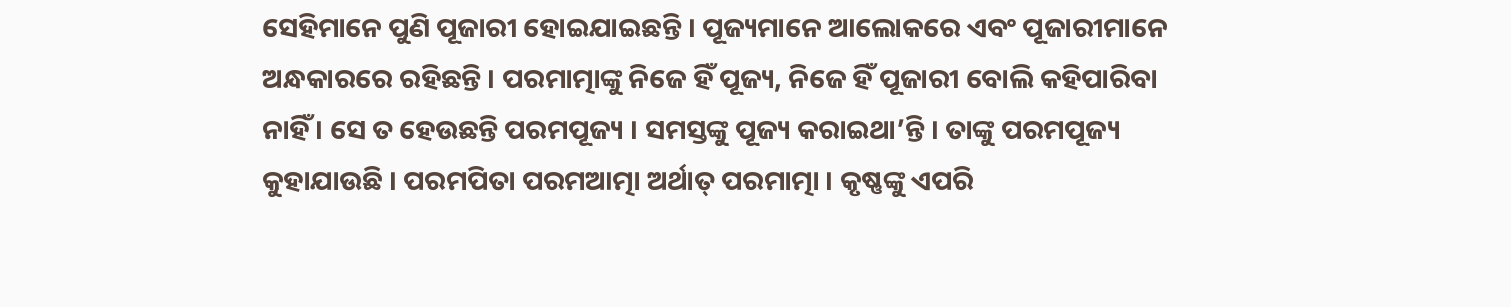ସେହିମାନେ ପୁଣି ପୂଜାରୀ ହୋଇଯାଇଛନ୍ତି । ପୂଜ୍ୟମାନେ ଆଲୋକରେ ଏବଂ ପୂଜାରୀମାନେ
ଅନ୍ଧକାରରେ ରହିଛନ୍ତି । ପରମାତ୍ମାଙ୍କୁ ନିଜେ ହିଁ ପୂଜ୍ୟ, ନିଜେ ହିଁ ପୂଜାରୀ ବୋଲି କହିପାରିବା
ନାହିଁ । ସେ ତ ହେଉଛନ୍ତି ପରମପୂଜ୍ୟ । ସମସ୍ତଙ୍କୁ ପୂଜ୍ୟ କରାଇଥା’ନ୍ତି । ତାଙ୍କୁ ପରମପୂଜ୍ୟ
କୁହାଯାଉଛି । ପରମପିତା ପରମଆତ୍ମା ଅର୍ଥାତ୍ ପରମାତ୍ମା । କୃଷ୍ଣଙ୍କୁ ଏପରି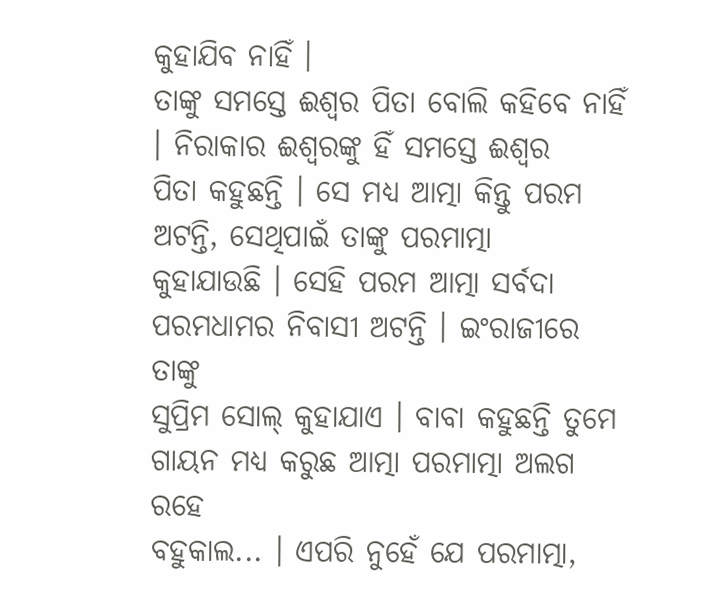କୁହାଯିବ ନାହିଁ ।
ତାଙ୍କୁ ସମସ୍ତେ ଈଶ୍ୱର ପିତା ବୋଲି କହିବେ ନାହିଁ । ନିରାକାର ଈଶ୍ୱରଙ୍କୁ ହିଁ ସମସ୍ତେ ଈଶ୍ୱର
ପିତା କହୁଛନ୍ତି । ସେ ମଧ୍ୟ ଆତ୍ମା କିନ୍ତୁ ପରମ ଅଟନ୍ତି, ସେଥିପାଇଁ ତାଙ୍କୁ ପରମାତ୍ମା
କୁହାଯାଉଛି । ସେହି ପରମ ଆତ୍ମା ସର୍ବଦା ପରମଧାମର ନିବାସୀ ଅଟନ୍ତି । ଇଂରାଜୀରେ ତାଙ୍କୁ
ସୁପ୍ରିମ ସୋଲ୍ କୁହାଯାଏ । ବାବା କହୁଛନ୍ତି ତୁମେ ଗାୟନ ମଧ୍ୟ କରୁଛ ଆତ୍ମା ପରମାତ୍ମା ଅଲଗ ରହେ
ବହୁକାଲ... । ଏପରି ନୁହେଁ ଯେ ପରମାତ୍ମା,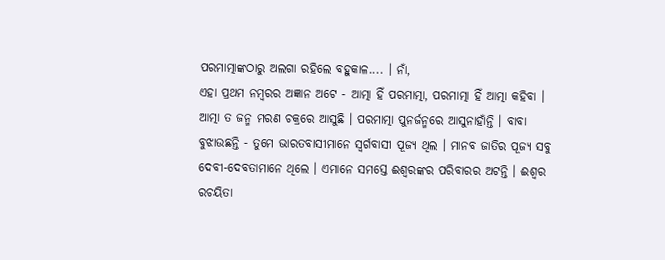ପରମାତ୍ମାଙ୍କଠାରୁ ଅଲଗା ରହିଲେ ବହୁକାଳ.... । ନାଁ,
ଏହା ପ୍ରଥମ ନମ୍ବରର ଅଜ୍ଞାନ ଅଟେ - ଆତ୍ମା ହିଁ ପରମାତ୍ମା, ପରମାତ୍ମା ହିଁ ଆତ୍ମା କହିବା ।
ଆତ୍ମା ତ ଜନ୍ମ ମରଣ ଚକ୍ରରେ ଆସୁଛି । ପରମାତ୍ମା ପୁନର୍ଜନ୍ମରେ ଆସୁନାହାଁନ୍ତି । ବାବା
ବୁଝାଉଛନ୍ତି - ତୁମେ ଭାରତବାସୀମାନେ ସ୍ୱର୍ଗବାସୀ ପୂଜ୍ୟ ଥିଲ । ମାନବ ଜାତିର ପୂଜ୍ୟ ସବୁ
ଦେବୀ-ଦେବତାମାନେ ଥିଲେ । ଏମାନେ ସମସ୍ତେ ଈଶ୍ୱରଙ୍କର ପରିବାରର ଅଟନ୍ତି । ଈଶ୍ୱର ରଚୟିତା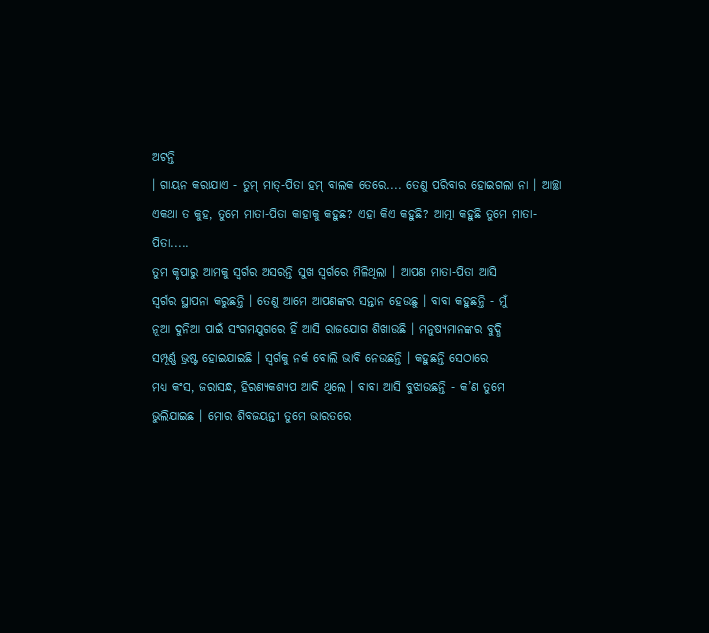ଅଟନ୍ତି
। ଗାୟନ କରାଯାଏ - ତୁମ୍ ମାତ୍-ପିତା ହମ୍ ବାଲକ ତେରେ.... ତେଣୁ ପରିବାର ହୋଇଗଲା ନା । ଆଚ୍ଛା
ଏକଥା ତ କୁହ, ତୁମେ ମାତା-ପିତା କାହାକୁ କହୁଛ? ଏହା କିଏ କହୁଛି? ଆତ୍ମା କହୁଛି ତୁମେ ମାତା-ପିତା.....
ତୁମ କୃପାରୁ ଆମକୁ ସ୍ୱର୍ଗର ଅସରନ୍ତି ସୁଖ ସ୍ୱର୍ଗରେ ମିଳିଥିଲା । ଆପଣ ମାତା-ପିତା ଆସି
ସ୍ୱର୍ଗର ସ୍ଥାପନା କରୁଛନ୍ତି । ତେଣୁ ଆମେ ଆପଣଙ୍କର ସନ୍ତାନ ହେଉଛୁ । ବାବା କହୁଛନ୍ତି - ମୁଁ
ନୂଆ ଦୁନିଆ ପାଇଁ ସଂଗମଯୁଗରେ ହିଁ ଆସି ରାଜଯୋଗ ଶିଖାଉଛି । ମନୁଷ୍ୟମାନଙ୍କର ବୁଦ୍ଧି
ସମ୍ପୂର୍ଣ୍ଣ ଭ୍ରଷ୍ଟ ହୋଇଯାଇଛି । ସ୍ୱର୍ଗକୁ ନର୍କ ବୋଲି ଭାବି ନେଉଛନ୍ତି । କହୁଛନ୍ତି ସେଠାରେ
ମଧ୍ୟ କଂସ, ଜରାସନ୍ଧ, ହିରଣ୍ୟକଶ୍ୟପ ଆଦି ଥିଲେ । ବାବା ଆସି ବୁଝାଉଛନ୍ତି - କ’ଣ ତୁମେ
ଭୁଲିଯାଇଛ । ମୋର ଶିବଜୟନ୍ତୀ ତୁମେ ଭାରତରେ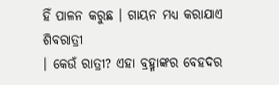ହିଁ ପାଳନ କରୁଛ । ଗାୟନ ମଧ୍ୟ କରାଯାଏ ଶିବରାତ୍ରୀ
। କେଉଁ ରାତ୍ରୀ? ଏହା ବ୍ରହ୍ମାଙ୍କର ବେହଦର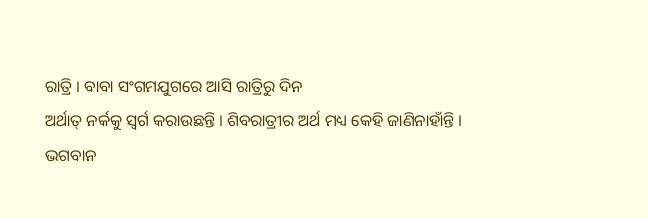ରାତ୍ରି । ବାବା ସଂଗମଯୁଗରେ ଆସି ରାତ୍ରିରୁ ଦିନ
ଅର୍ଥାତ୍ ନର୍କକୁ ସ୍ୱର୍ଗ କରାଉଛନ୍ତି । ଶିବରାତ୍ରୀର ଅର୍ଥ ମଧ୍ୟ କେହି ଜାଣିନାହାଁନ୍ତି ।
ଭଗବାନ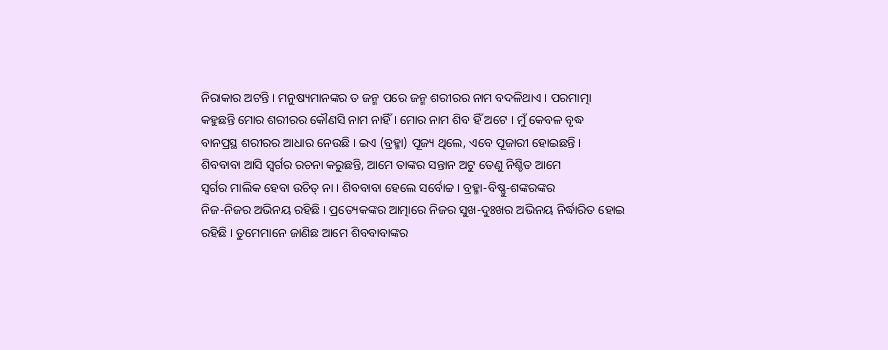ନିରାକାର ଅଟନ୍ତି । ମନୁଷ୍ୟମାନଙ୍କର ତ ଜନ୍ମ ପରେ ଜନ୍ମ ଶରୀରର ନାମ ବଦଳିଥାଏ । ପରମାତ୍ମା
କହୁଛନ୍ତି ମୋର ଶରୀରର କୌଣସି ନାମ ନାହିଁ । ମୋର ନାମ ଶିବ ହିଁ ଅଟେ । ମୁଁ କେବଳ ବୃଦ୍ଧ
ବାନପ୍ରସ୍ଥ ଶରୀରର ଆଧାର ନେଉଛି । ଇଏ (ବ୍ରହ୍ମା) ପୂଜ୍ୟ ଥିଲେ, ଏବେ ପୂଜାରୀ ହୋଇଛନ୍ତି ।
ଶିବବାବା ଆସି ସ୍ୱର୍ଗର ରଚନା କରୁଛନ୍ତି, ଆମେ ତାଙ୍କର ସନ୍ତାନ ଅଟୁ ତେଣୁ ନିଶ୍ଚିତ ଆମେ
ସ୍ୱର୍ଗର ମାଲିକ ହେବା ଉଚିତ୍ ନା । ଶିବବାବା ହେଲେ ସର୍ବୋଚ୍ଚ । ବ୍ରହ୍ମା-ବିଷ୍ଣୁ-ଶଙ୍କରଙ୍କର
ନିଜ-ନିଜର ଅଭିନୟ ରହିଛି । ପ୍ରତ୍ୟେକଙ୍କର ଆତ୍ମାରେ ନିଜର ସୁଖ-ଦୁଃଖର ଅଭିନୟ ନିର୍ଦ୍ଧାରିତ ହୋଇ
ରହିଛି । ତୁମେମାନେ ଜାଣିଛ ଆମେ ଶିବବାବାଙ୍କର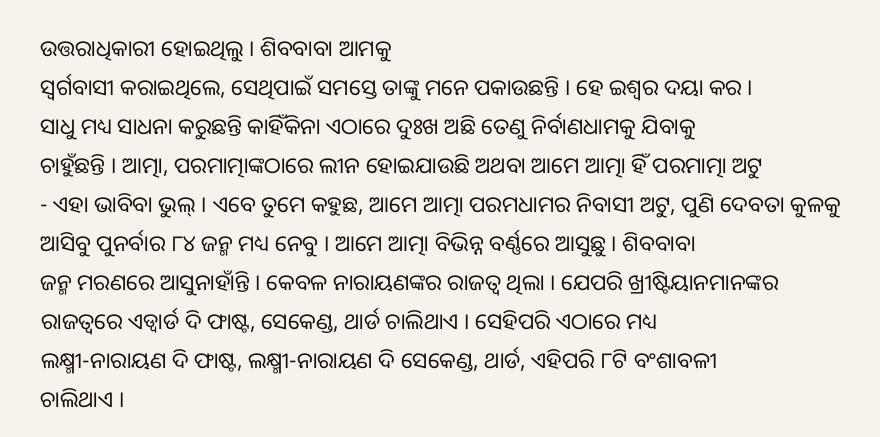ଉତ୍ତରାଧିକାରୀ ହୋଇଥିଲୁ । ଶିବବାବା ଆମକୁ
ସ୍ୱର୍ଗବାସୀ କରାଇଥିଲେ, ସେଥିପାଇଁ ସମସ୍ତେ ତାଙ୍କୁ ମନେ ପକାଉଛନ୍ତି । ହେ ଇଶ୍ୱର ଦୟା କର ।
ସାଧୁ ମଧ୍ୟ ସାଧନା କରୁଛନ୍ତି କାହିଁକିନା ଏଠାରେ ଦୁଃଖ ଅଛି ତେଣୁ ନିର୍ବାଣଧାମକୁ ଯିବାକୁ
ଚାହୁଁଛନ୍ତି । ଆତ୍ମା, ପରମାତ୍ମାଙ୍କଠାରେ ଲୀନ ହୋଇଯାଉଛି ଅଥବା ଆମେ ଆତ୍ମା ହିଁ ପରମାତ୍ମା ଅଟୁ
- ଏହା ଭାବିବା ଭୁଲ୍ । ଏବେ ତୁମେ କହୁଛ, ଆମେ ଆତ୍ମା ପରମଧାମର ନିବାସୀ ଅଟୁ, ପୁଣି ଦେବତା କୁଳକୁ
ଆସିବୁ ପୁନର୍ବାର ୮୪ ଜନ୍ମ ମଧ୍ୟ ନେବୁ । ଆମେ ଆତ୍ମା ବିଭିନ୍ନ ବର୍ଣ୍ଣରେ ଆସୁଛୁ । ଶିବବାବା
ଜନ୍ମ ମରଣରେ ଆସୁନାହାଁନ୍ତି । କେବଳ ନାରାୟଣଙ୍କର ରାଜତ୍ୱ ଥିଲା । ଯେପରି ଖ୍ରୀଷ୍ଟିୟାନମାନଙ୍କର
ରାଜତ୍ୱରେ ଏଡ୍ୱାର୍ଡ ଦି ଫାଷ୍ଟ, ସେକେଣ୍ଡ, ଥାର୍ଡ ଚାଲିଥାଏ । ସେହିପରି ଏଠାରେ ମଧ୍ୟ
ଲକ୍ଷ୍ମୀ-ନାରାୟଣ ଦି ଫାଷ୍ଟ, ଲକ୍ଷ୍ମୀ-ନାରାୟଣ ଦି ସେକେଣ୍ଡ, ଥାର୍ଡ, ଏହିପରି ୮ଟି ବଂଶାବଳୀ
ଚାଲିଥାଏ ।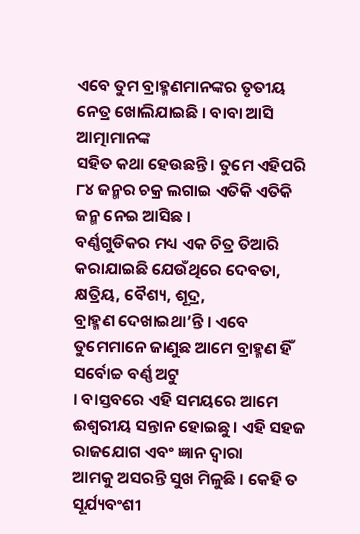ଏବେ ତୁମ ବ୍ରାହ୍ମଣମାନଙ୍କର ତୃତୀୟ ନେତ୍ର ଖୋଲିଯାଇଛି । ବାବା ଆସି ଆତ୍ମାମାନଙ୍କ
ସହିତ କଥା ହେଉଛନ୍ତି । ତୁମେ ଏହିପରି ୮୪ ଜନ୍ମର ଚକ୍ର ଲଗାଇ ଏତିକି ଏତିକି ଜନ୍ମ ନେଇ ଆସିଛ ।
ବର୍ଣ୍ଣଗୁଡିକର ମଧ୍ୟ ଏକ ଚିତ୍ର ତିଆରି କରାଯାଇଛି ଯେଉଁଥିରେ ଦେବତା, କ୍ଷତ୍ରିୟ, ବୈଶ୍ୟ, ଶୂଦ୍ର,
ବ୍ରାହ୍ମଣ ଦେଖାଇଥା’ନ୍ତି । ଏବେ ତୁମେମାନେ ଜାଣୁଛ ଆମେ ବ୍ରାହ୍ମଣ ହିଁ ସର୍ବୋଚ୍ଚ ବର୍ଣ୍ଣ ଅଟୁ
। ବାସ୍ତବରେ ଏହି ସମୟରେ ଆମେ ଈଶ୍ୱରୀୟ ସନ୍ତାନ ହୋଇଛୁ । ଏହି ସହଜ ରାଜଯୋଗ ଏବଂ ଜ୍ଞାନ ଦ୍ୱାରା
ଆମକୁ ଅସରନ୍ତି ସୁଖ ମିଳୁଛି । କେହି ତ ସୂର୍ଯ୍ୟବଂଶୀ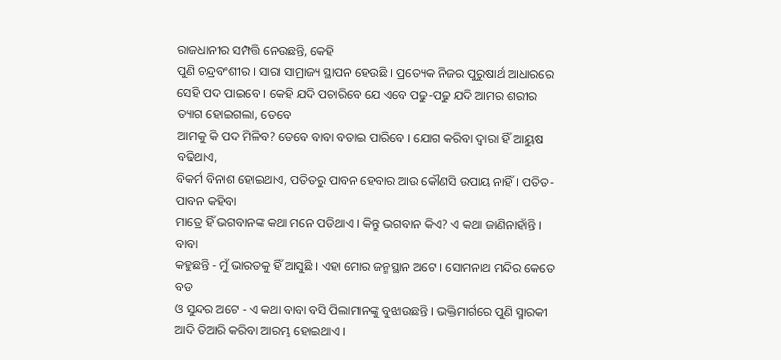ରାଜଧାନୀର ସମ୍ପତ୍ତି ନେଉଛନ୍ତି, କେହି
ପୁଣି ଚନ୍ଦ୍ରବଂଶୀର । ସାରା ସାମ୍ରାଜ୍ୟ ସ୍ଥାପନ ହେଉଛି । ପ୍ରତ୍ୟେକ ନିଜର ପୁରୁଷାର୍ଥ ଆଧାରରେ
ସେହି ପଦ ପାଇବେ । କେହି ଯଦି ପଚାରିବେ ଯେ ଏବେ ପଢୁ-ପଢୁ ଯଦି ଆମର ଶରୀର ତ୍ୟାଗ ହୋଇଗଲା, ତେବେ
ଆମକୁ କି ପଦ ମିଳିବ? ତେବେ ବାବା ବତାଇ ପାରିବେ । ଯୋଗ କରିବା ଦ୍ୱାରା ହିଁ ଆୟୁଷ ବଢିଥାଏ,
ବିକର୍ମ ବିନାଶ ହୋଇଥାଏ, ପତିତରୁ ପାବନ ହେବାର ଆଉ କୌଣସି ଉପାୟ ନାହିଁ । ପତିତ-ପାବନ କହିବା
ମାତ୍ରେ ହିଁ ଭଗବାନଙ୍କ କଥା ମନେ ପଡିଥାଏ । କିନ୍ତୁ ଭଗବାନ କିଏ? ଏ କଥା ଜାଣିନାହାଁନ୍ତି । ବାବା
କହୁଛନ୍ତି - ମୁଁ ଭାରତକୁ ହିଁ ଆସୁଛି । ଏହା ମୋର ଜନ୍ମସ୍ଥାନ ଅଟେ । ସୋମନାଥ ମନ୍ଦିର କେତେ ବଡ
ଓ ସୁନ୍ଦର ଅଟେ - ଏ କଥା ବାବା ବସି ପିଲାମାନଙ୍କୁ ବୁଝାଉଛନ୍ତି । ଭକ୍ତିମାର୍ଗରେ ପୁଣି ସ୍ମାରକୀ
ଆଦି ତିଆରି କରିବା ଆରମ୍ଭ ହୋଇଥାଏ ।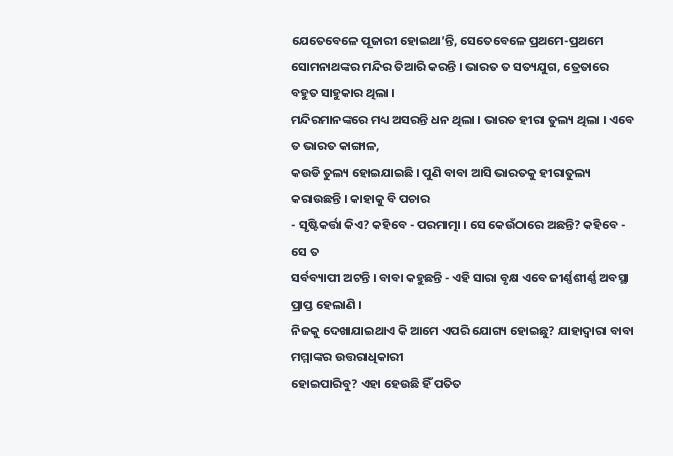ଯେତେବେଳେ ପୂଜାରୀ ହୋଇଥା’ନ୍ତି, ସେତେବେଳେ ପ୍ରଥମେ-ପ୍ରଥମେ
ସୋମନାଥଙ୍କର ମନ୍ଦିର ତିଆରି କରନ୍ତି । ଭାରତ ତ ସତ୍ୟଯୁଗ, ତ୍ରେତାରେ ବହୁତ ସାହୁକାର ଥିଲା ।
ମନ୍ଦିରମାନଙ୍କରେ ମଧ୍ୟ ଅସରନ୍ତି ଧନ ଥିଲା । ଭାରତ ହୀରା ତୁଲ୍ୟ ଥିଲା । ଏବେ ତ ଭାରତ କାଙ୍ଗାଳ,
କଉଡି ତୁଲ୍ୟ ହୋଇଯାଇଛି । ପୁଣି ବାବା ଆସି ଭାରତକୁ ହୀରାତୁଲ୍ୟ କରାଉଛନ୍ତି । କାହାକୁ ବି ପଚାର
- ସୃଷ୍ଟିକର୍ତ୍ତା କିଏ? କହିବେ - ପରମାତ୍ମା । ସେ କେଉଁଠାରେ ଅଛନ୍ତି? କହିବେ - ସେ ତ
ସର୍ବବ୍ୟାପୀ ଅଟନ୍ତି । ବାବା କହୁଛନ୍ତି - ଏହି ସାରା ବୃକ୍ଷ ଏବେ ଜୀର୍ଣ୍ଣଶୀର୍ଣ୍ଣ ଅବସ୍ଥା
ପ୍ରାପ୍ତ ହେଲାଣି ।
ନିଜକୁ ଦେଖାଯାଇଥାଏ କି ଆମେ ଏପରି ଯୋଗ୍ୟ ହୋଇଛୁ? ଯାହାଦ୍ୱାରା ବାବା ମମ୍ମାଙ୍କର ଉତ୍ତରାଧିକାରୀ
ହୋଇପାରିବୁ? ଏହା ହେଉଛି ହିଁ ପତିତ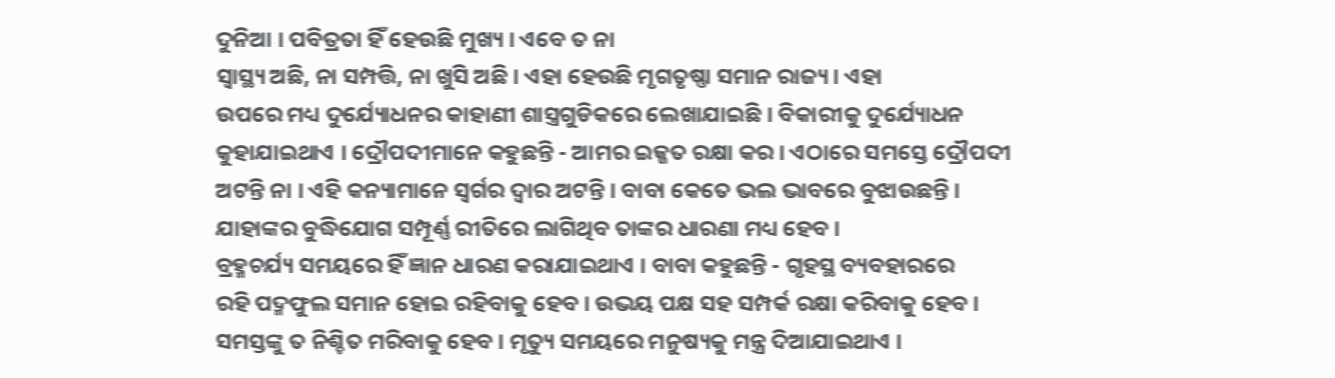ଦୁନିଆ । ପବିତ୍ରତା ହିଁ ହେଉଛି ମୁଖ୍ୟ । ଏବେ ତ ନା
ସ୍ୱାସ୍ଥ୍ୟ ଅଛି, ନା ସମ୍ପତ୍ତି, ନା ଖୁସି ଅଛି । ଏହା ହେଉଛି ମୃଗତୃଷ୍ଣା ସମାନ ରାଜ୍ୟ । ଏହା
ଉପରେ ମଧ୍ୟ ଦୁର୍ଯ୍ୟୋଧନର କାହାଣୀ ଶାସ୍ତ୍ରଗୁଡିକରେ ଲେଖାଯାଇଛି । ବିକାରୀକୁ ଦୁର୍ଯ୍ୟୋଧନ
କୁହାଯାଇଥାଏ । ଦ୍ରୌପଦୀମାନେ କହୁଛନ୍ତି - ଆମର ଇଜ୍ଜତ ରକ୍ଷା କର । ଏଠାରେ ସମସ୍ତେ ଦ୍ରୌପଦୀ
ଅଟନ୍ତି ନା । ଏହି କନ୍ୟାମାନେ ସ୍ୱର୍ଗର ଦ୍ୱାର ଅଟନ୍ତି । ବାବା କେତେ ଭଲ ଭାବରେ ବୁଝାଉଛନ୍ତି ।
ଯାହାଙ୍କର ବୁଦ୍ଧିଯୋଗ ସମ୍ପୂର୍ଣ୍ଣ ରୀତିରେ ଲାଗିଥିବ ତାଙ୍କର ଧାରଣା ମଧ୍ୟ ହେବ ।
ବ୍ରହ୍ମଚର୍ଯ୍ୟ ସମୟରେ ହିଁ ଜ୍ଞାନ ଧାରଣ କରାଯାଇଥାଏ । ବାବା କହୁଛନ୍ତି - ଗୃହସ୍ଥ ବ୍ୟବହାରରେ
ରହି ପଦ୍ମଫୁଲ ସମାନ ହୋଇ ରହିବାକୁ ହେବ । ଉଭୟ ପକ୍ଷ ସହ ସମ୍ପର୍କ ରକ୍ଷା କରିବାକୁ ହେବ ।
ସମସ୍ତଙ୍କୁ ତ ନିଶ୍ଚିତ ମରିବାକୁ ହେବ । ମୃତ୍ୟୁ ସମୟରେ ମନୁଷ୍ୟକୁ ମନ୍ତ୍ର ଦିଆଯାଇଥାଏ ।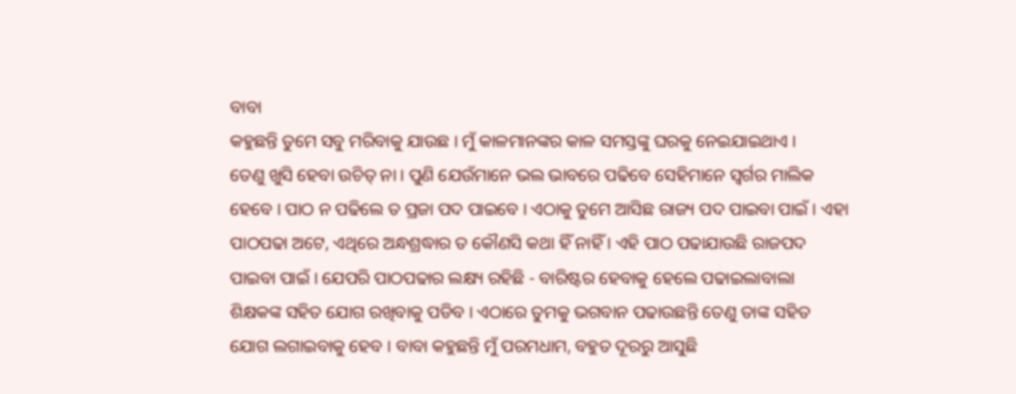ବାବା
କହୁଛନ୍ତି ତୁମେ ସବୁ ମରିବାକୁ ଯାଉଛ । ମୁଁ କାଳମାନଙ୍କର କାଳ ସମସ୍ତଙ୍କୁ ଘରକୁ ନେଇଯାଇଥାଏ ।
ତେଣୁ ଖୁସି ହେବା ଉଚିତ୍ ନା । ପୁଣି ଯେଉଁମାନେ ଭଲ ଭାବରେ ପଢିବେ ସେହିମାନେ ସ୍ୱର୍ଗର ମାଲିକ
ହେବେ । ପାଠ ନ ପଢିଲେ ତ ପ୍ରଜା ପଦ ପାଇବେ । ଏଠାକୁ ତୁମେ ଆସିଛ ରାଜ୍ୟ ପଦ ପାଇବା ପାଇଁ । ଏହା
ପାଠପଢା ଅଟେ, ଏଥିରେ ଅନ୍ଧଶ୍ରଦ୍ଧାର ତ କୌଣସି କଥା ହିଁ ନାହିଁ । ଏହି ପାଠ ପଢାଯାଉଛି ରାଜପଦ
ପାଇବା ପାଇଁ । ଯେପରି ପାଠପଢାର ଲକ୍ଷ୍ୟ ରହିଛି - ବାରିଷ୍ଟର ହେବାକୁ ହେଲେ ପଢାଇଲାବାଲା
ଶିକ୍ଷକଙ୍କ ସହିତ ଯୋଗ ରଖିବାକୁ ପଡିବ । ଏଠାରେ ତୁମକୁ ଭଗବାନ ପଢାଉଛନ୍ତି ତେଣୁ ତାଙ୍କ ସହିତ
ଯୋଗ ଲଗାଇବାକୁ ହେବ । ବାବା କହୁଛନ୍ତି ମୁଁ ପରମଧାମ, ବହୁତ ଦୂରରୁ ଆସୁଛି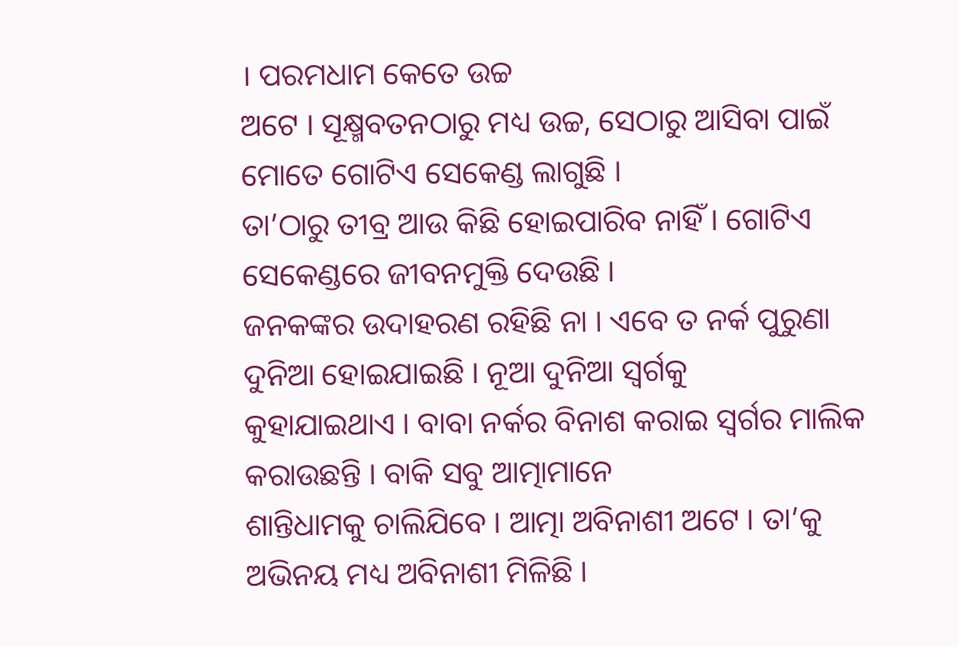। ପରମଧାମ କେତେ ଉଚ୍ଚ
ଅଟେ । ସୂକ୍ଷ୍ମବତନଠାରୁ ମଧ୍ୟ ଉଚ୍ଚ, ସେଠାରୁ ଆସିବା ପାଇଁ ମୋତେ ଗୋଟିଏ ସେକେଣ୍ଡ ଲାଗୁଛି ।
ତା’ଠାରୁ ତୀବ୍ର ଆଉ କିଛି ହୋଇପାରିବ ନାହିଁ । ଗୋଟିଏ ସେକେଣ୍ଡରେ ଜୀବନମୁକ୍ତି ଦେଉଛି ।
ଜନକଙ୍କର ଉଦାହରଣ ରହିଛି ନା । ଏବେ ତ ନର୍କ ପୁରୁଣା ଦୁନିଆ ହୋଇଯାଇଛି । ନୂଆ ଦୁନିଆ ସ୍ୱର୍ଗକୁ
କୁହାଯାଇଥାଏ । ବାବା ନର୍କର ବିନାଶ କରାଇ ସ୍ୱର୍ଗର ମାଲିକ କରାଉଛନ୍ତି । ବାକି ସବୁ ଆତ୍ମାମାନେ
ଶାନ୍ତିଧାମକୁ ଚାଲିଯିବେ । ଆତ୍ମା ଅବିନାଶୀ ଅଟେ । ତା’କୁ ଅଭିନୟ ମଧ୍ୟ ଅବିନାଶୀ ମିଳିଛି ।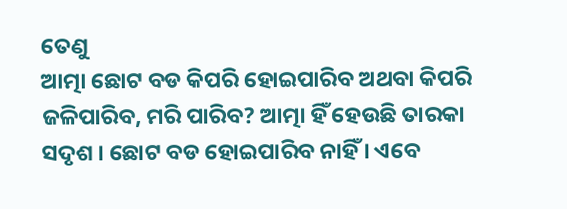ତେଣୁ
ଆତ୍ମା ଛୋଟ ବଡ କିପରି ହୋଇପାରିବ ଅଥବା କିପରି ଜଳିପାରିବ, ମରି ପାରିବ? ଆତ୍ମା ହିଁ ହେଉଛି ତାରକା
ସଦୃଶ । ଛୋଟ ବଡ ହୋଇପାରିବ ନାହିଁ । ଏବେ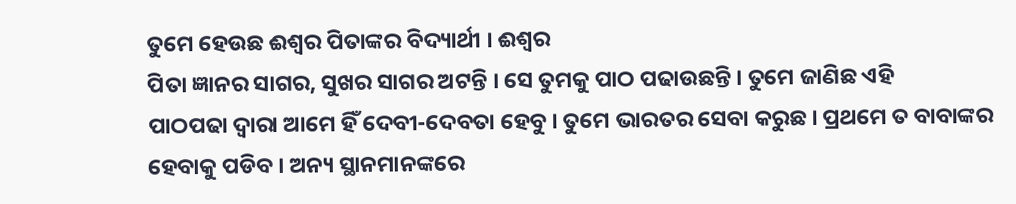ତୁମେ ହେଉଛ ଈଶ୍ୱର ପିତାଙ୍କର ବିଦ୍ୟାର୍ଥୀ । ଈଶ୍ୱର
ପିତା ଜ୍ଞାନର ସାଗର, ସୁଖର ସାଗର ଅଟନ୍ତି । ସେ ତୁମକୁ ପାଠ ପଢାଉଛନ୍ତି । ତୁମେ ଜାଣିଛ ଏହି
ପାଠପଢା ଦ୍ୱାରା ଆମେ ହିଁ ଦେବୀ-ଦେବତା ହେବୁ । ତୁମେ ଭାରତର ସେବା କରୁଛ । ପ୍ରଥମେ ତ ବାବାଙ୍କର
ହେବାକୁ ପଡିବ । ଅନ୍ୟ ସ୍ଥାନମାନଙ୍କରେ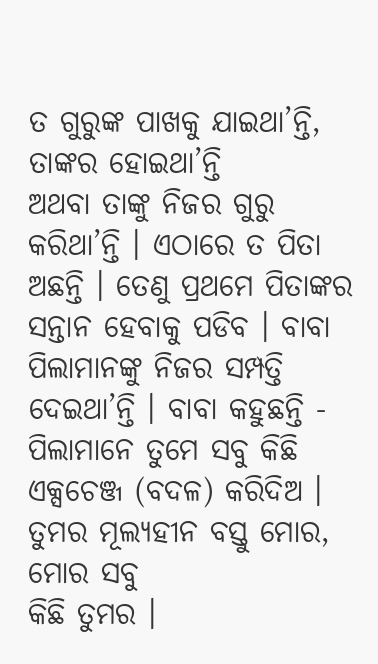ତ ଗୁରୁଙ୍କ ପାଖକୁ ଯାଇଥା’ନ୍ତି, ତାଙ୍କର ହୋଇଥା’ନ୍ତି
ଅଥବା ତାଙ୍କୁ ନିଜର ଗୁରୁ କରିଥା’ନ୍ତି । ଏଠାରେ ତ ପିତା ଅଛନ୍ତି । ତେଣୁ ପ୍ରଥମେ ପିତାଙ୍କର
ସନ୍ତାନ ହେବାକୁ ପଡିବ । ବାବା ପିଲାମାନଙ୍କୁ ନିଜର ସମ୍ପତ୍ତି ଦେଇଥା’ନ୍ତି । ବାବା କହୁଛନ୍ତି -
ପିଲାମାନେ ତୁମେ ସବୁ କିଛି ଏକ୍ସଚେଞ୍ଜ (ବଦଳ) କରିଦିଅ । ତୁମର ମୂଲ୍ୟହୀନ ବସ୍ତୁ ମୋର, ମୋର ସବୁ
କିଛି ତୁମର ।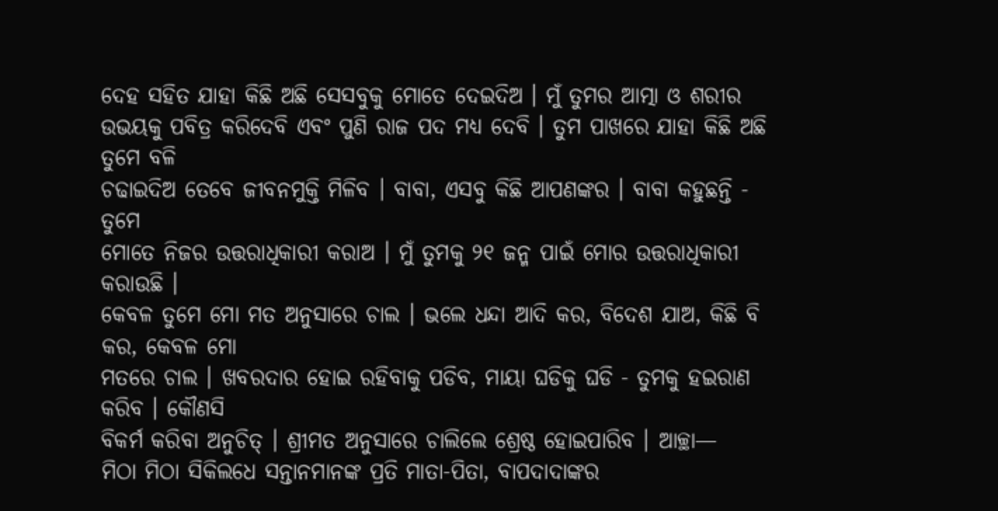ଦେହ ସହିତ ଯାହା କିଛି ଅଛି ସେସବୁକୁ ମୋତେ ଦେଇଦିଅ । ମୁଁ ତୁମର ଆତ୍ମା ଓ ଶରୀର
ଉଭୟକୁ ପବିତ୍ର କରିଦେବି ଏବଂ ପୁଣି ରାଜ ପଦ ମଧ୍ୟ ଦେବି । ତୁମ ପାଖରେ ଯାହା କିଛି ଅଛି ତୁମେ ବଳି
ଚଢାଇଦିଅ ତେବେ ଜୀବନମୁକ୍ତି ମିଳିବ । ବାବା, ଏସବୁ କିଛି ଆପଣଙ୍କର । ବାବା କହୁଛନ୍ତି - ତୁମେ
ମୋତେ ନିଜର ଉତ୍ତରାଧିକାରୀ କରାଅ । ମୁଁ ତୁମକୁ ୨୧ ଜନ୍ମ ପାଇଁ ମୋର ଉତ୍ତରାଧିକାରୀ କରାଉଛି ।
କେବଳ ତୁମେ ମୋ ମତ ଅନୁସାରେ ଚାଲ । ଭଲେ ଧନ୍ଦା ଆଦି କର, ବିଦେଶ ଯାଅ, କିଛି ବି କର, କେବଳ ମୋ
ମତରେ ଚାଲ । ଖବରଦାର ହୋଇ ରହିବାକୁ ପଡିବ, ମାୟା ଘଡିକୁ ଘଡି - ତୁମକୁ ହଇରାଣ କରିବ । କୌଣସି
ବିକର୍ମ କରିବା ଅନୁଚିତ୍ । ଶ୍ରୀମତ ଅନୁସାରେ ଚାଲିଲେ ଶ୍ରେଷ୍ଠ ହୋଇପାରିବ । ଆଚ୍ଛା—
ମିଠା ମିଠା ସିକିଲଧେ ସନ୍ତାନମାନଙ୍କ ପ୍ରତି ମାତା-ପିତା, ବାପଦାଦାଙ୍କର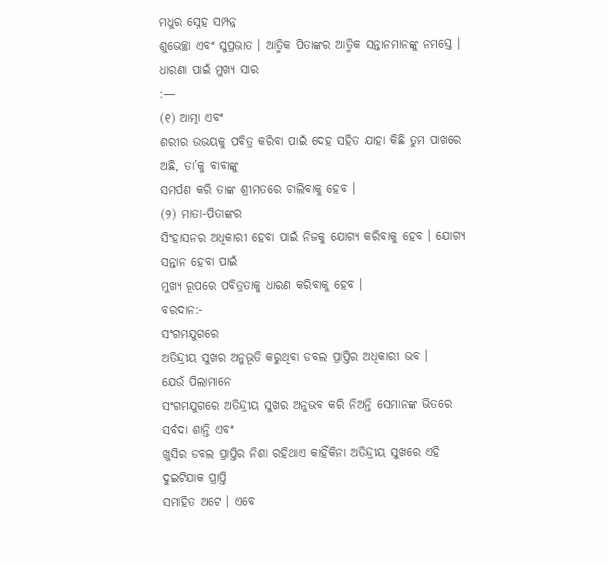ମଧୁର ସ୍ନେହ ସମ୍ପନ୍ନ
ଶୁଭେଚ୍ଛା ଏବଂ ସୁପ୍ରଭାତ । ଆତ୍ମିକ ପିତାଙ୍କର ଆତ୍ମିକ ସନ୍ତାନମାନଙ୍କୁ ନମସ୍ତେ ।
ଧାରଣା ପାଇଁ ମୁଖ୍ୟ ସାର
:—
(୧) ଆତ୍ମା ଏବଂ
ଶରୀର ଉଭୟକୁ ପବିତ୍ର କରିବା ପାଇଁ ଦେହ ସହିତ ଯାହା କିଛି ତୁମ ପାଖରେ ଅଛି, ତା’କୁ ବାବାଙ୍କୁ
ସମର୍ପଣ କରି ତାଙ୍କ ଶ୍ରୀମତରେ ଚାଲିବାକୁ ହେବ ।
(୨) ମାତା-ପିତାଙ୍କର
ସିଂହାସନର ଅଧିକାରୀ ହେବା ପାଇଁ ନିଜକୁ ଯୋଗ୍ୟ କରିବାକୁ ହେବ । ଯୋଗ୍ୟ ସନ୍ତାନ ହେବା ପାଇଁ
ମୁଖ୍ୟ ରୂପରେ ପବିତ୍ରତାକୁ ଧାରଣ କରିବାକୁ ହେବ ।
ବରଦାନ:-
ସଂଗମଯୁଗରେ
ଅତିନ୍ଦ୍ରୀୟ ସୁଖର ଅନୁଭୂତି କରୁଥିବା ଡବଲ ପ୍ରାପ୍ତିର ଅଧିକାରୀ ଭବ ।
ଯେଉଁ ପିଲାମାନେ
ସଂଗମଯୁଗରେ ଅତିନ୍ଦ୍ରୀୟ ସୁଖର ଅନୁଭବ କରି ନିଅନ୍ତି ସେମାନଙ୍କ ଭିତରେ ସର୍ବଦା ଶାନ୍ତି ଏବଂ
ଖୁସିର ଡବଲ ପ୍ରାପ୍ତିର ନିଶା ରହିଥାଏ କାହିଁକିନା ଅତିନ୍ଦ୍ରୀୟ ସୁଖରେ ଏହି ଦୁଇଟିଯାକ ପ୍ରାପ୍ତି
ସମାହିତ ଅଟେ । ଏବେ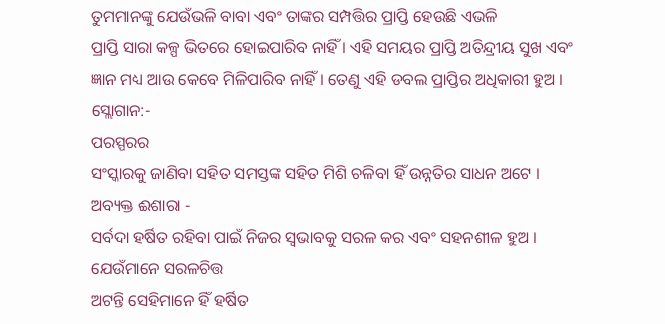ତୁମମାନଙ୍କୁ ଯେଉଁଭଳି ବାବା ଏବଂ ତାଙ୍କର ସମ୍ପତ୍ତିର ପ୍ରାପ୍ତି ହେଉଛି ଏଭଳି
ପ୍ରାପ୍ତି ସାରା କଳ୍ପ ଭିତରେ ହୋଇପାରିବ ନାହିଁ । ଏହି ସମୟର ପ୍ରାପ୍ତି ଅତିନ୍ଦ୍ରୀୟ ସୁଖ ଏବଂ
ଜ୍ଞାନ ମଧ୍ୟ ଆଉ କେବେ ମିଳିପାରିବ ନାହିଁ । ତେଣୁ ଏହି ଡବଲ ପ୍ରାପ୍ତିର ଅଧିକାରୀ ହୁଅ ।
ସ୍ଲୋଗାନ:-
ପରସ୍ପରର
ସଂସ୍କାରକୁ ଜାଣିବା ସହିତ ସମସ୍ତଙ୍କ ସହିତ ମିଶି ଚଳିବା ହିଁ ଉନ୍ନତିର ସାଧନ ଅଟେ ।
ଅବ୍ୟକ୍ତ ଈଶାରା -
ସର୍ବଦା ହର୍ଷିତ ରହିବା ପାଇଁ ନିଜର ସ୍ୱଭାବକୁ ସରଳ କର ଏବଂ ସହନଶୀଳ ହୁଅ ।
ଯେଉଁମାନେ ସରଳଚିତ୍ତ
ଅଟନ୍ତି ସେହିମାନେ ହିଁ ହର୍ଷିତ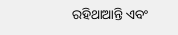ରହିଥାଆନ୍ତି ଏବଂ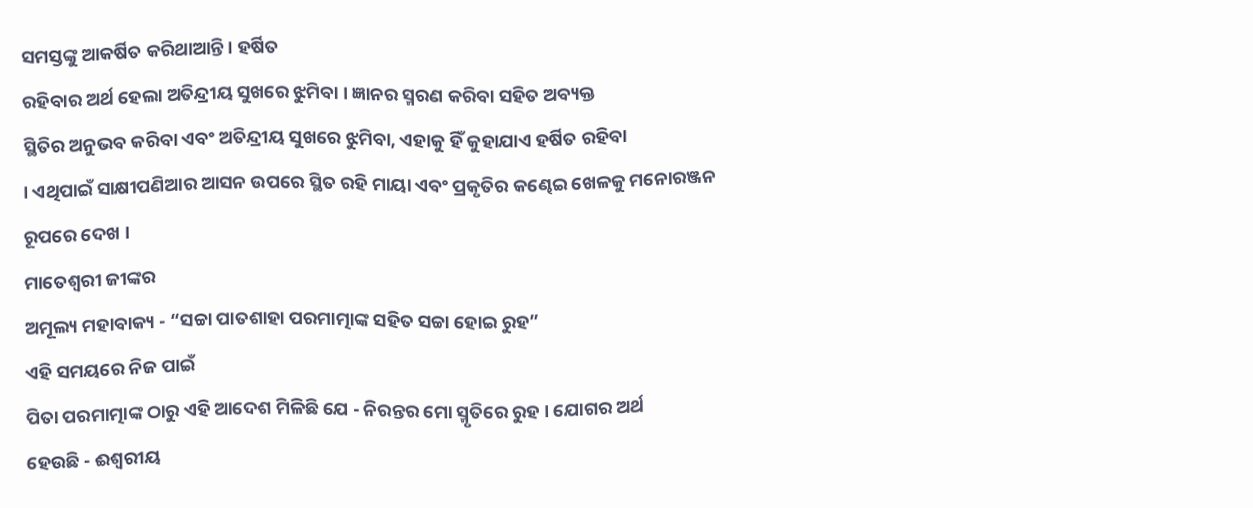ସମସ୍ତଙ୍କୁ ଆକର୍ଷିତ କରିଥାଆନ୍ତି । ହର୍ଷିତ
ରହିବାର ଅର୍ଥ ହେଲା ଅତିନ୍ଦ୍ରୀୟ ସୁଖରେ ଝୁମିବା । ଜ୍ଞାନର ସ୍ମରଣ କରିବା ସହିତ ଅବ୍ୟକ୍ତ
ସ୍ଥିତିର ଅନୁଭବ କରିବା ଏବଂ ଅତିନ୍ଦ୍ରୀୟ ସୁଖରେ ଝୁମିବା, ଏହାକୁ ହିଁ କୁହାଯାଏ ହର୍ଷିତ ରହିବା
। ଏଥିପାଇଁ ସାକ୍ଷୀପଣିଆର ଆସନ ଉପରେ ସ୍ଥିତ ରହି ମାୟା ଏବଂ ପ୍ରକୃତିର କଣ୍ଢେଇ ଖେଳକୁ ମନୋରଞ୍ଜନ
ରୂପରେ ଦେଖ ।
ମାତେଶ୍ୱରୀ ଜୀଙ୍କର
ଅମୂଲ୍ୟ ମହାବାକ୍ୟ - “ସଚ୍ଚା ପାତଶାହା ପରମାତ୍ମାଙ୍କ ସହିତ ସଚ୍ଚା ହୋଇ ରୁହ”
ଏହି ସମୟରେ ନିଜ ପାଇଁ
ପିତା ପରମାତ୍ମାଙ୍କ ଠାରୁ ଏହି ଆଦେଶ ମିଳିଛି ଯେ - ନିରନ୍ତର ମୋ ସ୍ମୃତିରେ ରୁହ । ଯୋଗର ଅର୍ଥ
ହେଉଛି - ଈଶ୍ୱରୀୟ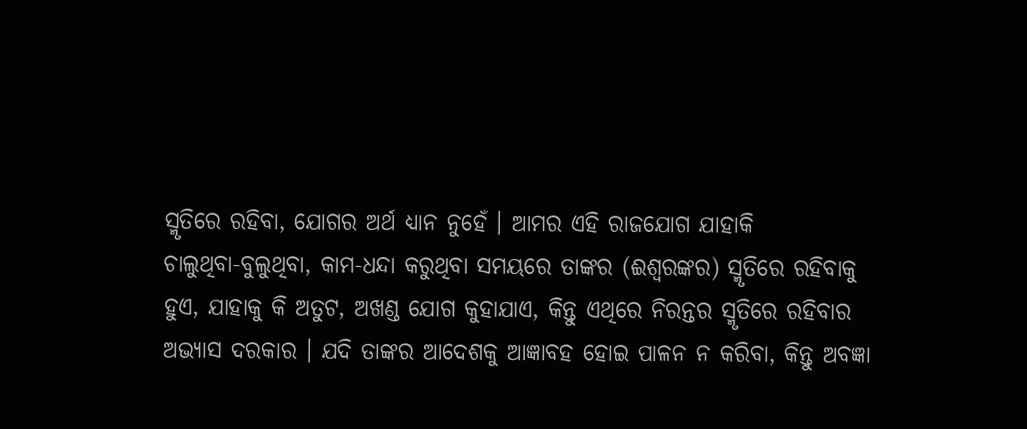ସ୍ମୃତିରେ ରହିବା, ଯୋଗର ଅର୍ଥ ଧ୍ୟାନ ନୁହେଁ । ଆମର ଏହି ରାଜଯୋଗ ଯାହାକି
ଚାଲୁଥିବା-ବୁଲୁଥିବା, କାମ-ଧନ୍ଦା କରୁଥିବା ସମୟରେ ତାଙ୍କର (ଈଶ୍ୱରଙ୍କର) ସ୍ମୃତିରେ ରହିବାକୁ
ହୁଏ, ଯାହାକୁ କି ଅତୁଟ, ଅଖଣ୍ଡ ଯୋଗ କୁହାଯାଏ, କିନ୍ତୁ ଏଥିରେ ନିରନ୍ତର ସ୍ମୃତିରେ ରହିବାର
ଅଭ୍ୟାସ ଦରକାର । ଯଦି ତାଙ୍କର ଆଦେଶକୁ ଆଜ୍ଞାବହ ହୋଇ ପାଳନ ନ କରିବା, କିନ୍ତୁ ଅବଜ୍ଞା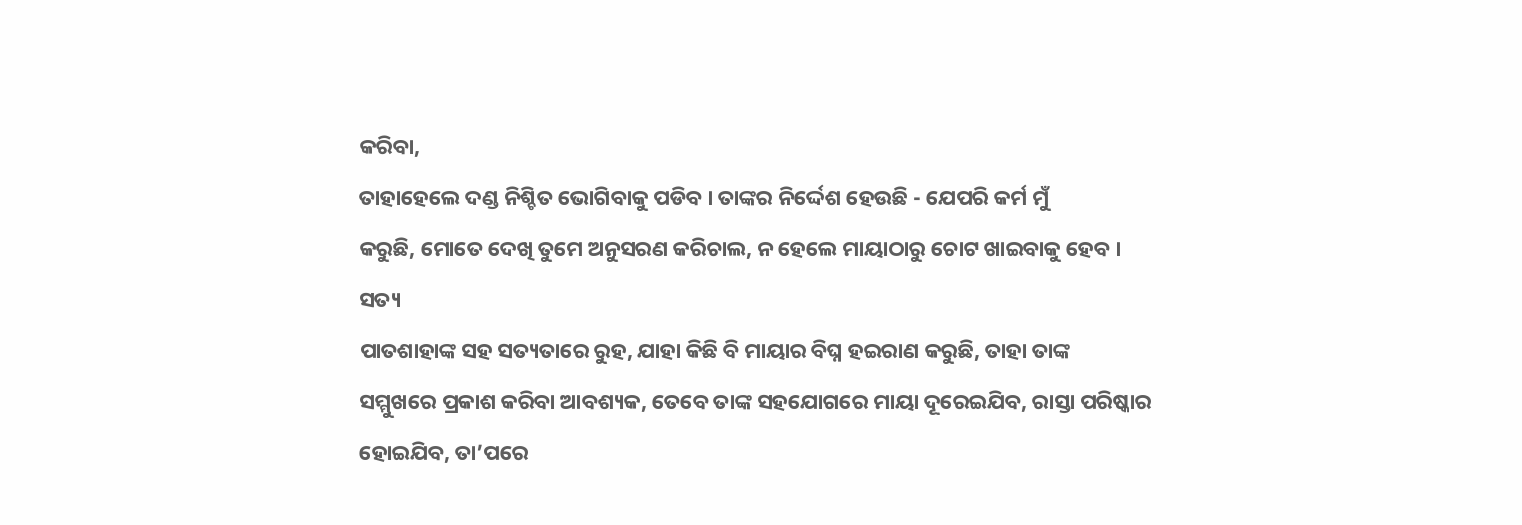କରିବା,
ତାହାହେଲେ ଦଣ୍ଡ ନିଶ୍ଚିତ ଭୋଗିବାକୁ ପଡିବ । ତାଙ୍କର ନିର୍ଦ୍ଦେଶ ହେଉଛି - ଯେପରି କର୍ମ ମୁଁ
କରୁଛି, ମୋତେ ଦେଖି ତୁମେ ଅନୁସରଣ କରିଚାଲ, ନ ହେଲେ ମାୟାଠାରୁ ଚୋଟ ଖାଇବାକୁ ହେବ । ସତ୍ୟ
ପାତଶାହାଙ୍କ ସହ ସତ୍ୟତାରେ ରୁହ, ଯାହା କିଛି ବି ମାୟାର ବିଘ୍ନ ହଇରାଣ କରୁଛି, ତାହା ତାଙ୍କ
ସମ୍ମୁଖରେ ପ୍ରକାଶ କରିବା ଆବଶ୍ୟକ, ତେବେ ତାଙ୍କ ସହଯୋଗରେ ମାୟା ଦୂରେଇଯିବ, ରାସ୍ତା ପରିଷ୍କାର
ହୋଇଯିବ, ତା’ପରେ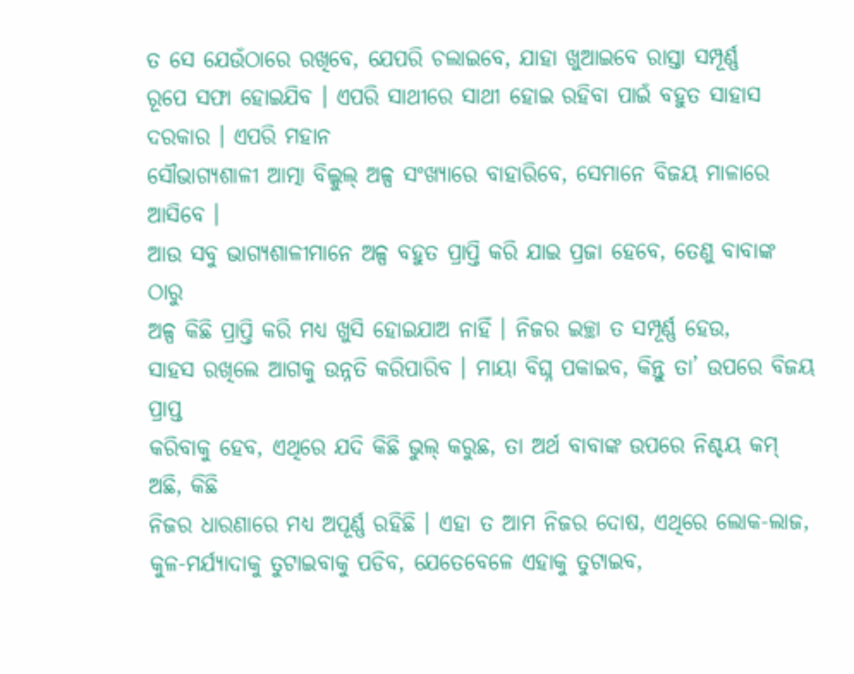ତ ସେ ଯେଉଁଠାରେ ରଖିବେ, ଯେପରି ଚଲାଇବେ, ଯାହା ଖୁଆଇବେ ରାସ୍ତା ସମ୍ପୂର୍ଣ୍ଣ
ରୂପେ ସଫା ହୋଇଯିବ । ଏପରି ସାଥୀରେ ସାଥୀ ହୋଇ ରହିବା ପାଇଁ ବହୁତ ସାହାସ ଦରକାର । ଏପରି ମହାନ
ସୌଭାଗ୍ୟଶାଳୀ ଆତ୍ମା ବିଲ୍କୁଲ୍ ଅଳ୍ପ ସଂଖ୍ୟାରେ ବାହାରିବେ, ସେମାନେ ବିଜୟ ମାଳାରେ ଆସିବେ ।
ଆଉ ସବୁ ଭାଗ୍ୟଶାଳୀମାନେ ଅଳ୍ପ ବହୁତ ପ୍ରାପ୍ତି କରି ଯାଇ ପ୍ରଜା ହେବେ, ତେଣୁ ବାବାଙ୍କ ଠାରୁ
ଅଳ୍ପ କିଛି ପ୍ରାପ୍ତି କରି ମଧ୍ୟ ଖୁସି ହୋଇଯାଅ ନାହିଁ । ନିଜର ଇଚ୍ଛା ତ ସମ୍ପୂର୍ଣ୍ଣ ହେଉ,
ସାହସ ରଖିଲେ ଆଗକୁ ଉନ୍ନତି କରିପାରିବ । ମାୟା ବିଘ୍ନ ପକାଇବ, କିନ୍ତୁ ତା’ ଉପରେ ବିଜୟ ପ୍ରାପ୍ତ
କରିବାକୁ ହେବ, ଏଥିରେ ଯଦି କିଛି ଭୁଲ୍ କରୁଛ, ତା ଅର୍ଥ ବାବାଙ୍କ ଉପରେ ନିଶ୍ଚୟ କମ୍ ଅଛି, କିଛି
ନିଜର ଧାରଣାରେ ମଧ୍ୟ ଅପୂର୍ଣ୍ଣ ରହିଛି । ଏହା ତ ଆମ ନିଜର ଦୋଷ, ଏଥିରେ ଲୋକ-ଲାଜ,
କୁଳ-ମର୍ଯ୍ୟାଦାକୁ ତୁଟାଇବାକୁ ପଡିବ, ଯେତେବେଳେ ଏହାକୁ ତୁଟାଇବ,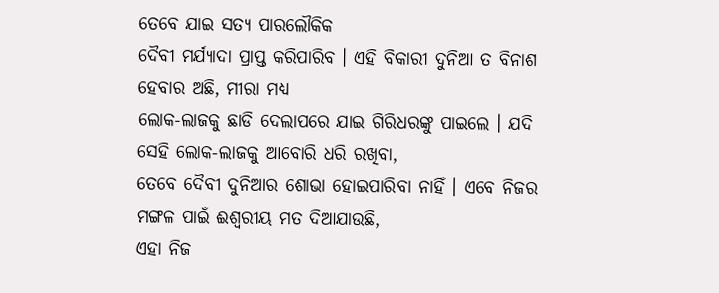ତେବେ ଯାଇ ସତ୍ୟ ପାରଲୌକିକ
ଦୈବୀ ମର୍ଯ୍ୟାଦା ପ୍ରାପ୍ତ କରିପାରିବ । ଏହି ବିକାରୀ ଦୁନିଆ ତ ବିନାଶ ହେବାର ଅଛି, ମୀରା ମଧ୍ୟ
ଲୋକ-ଲାଜକୁ ଛାଡି ଦେଲାପରେ ଯାଇ ଗିରିଧରଙ୍କୁ ପାଇଲେ । ଯଦି ସେହି ଲୋକ-ଲାଜକୁ ଆବୋରି ଧରି ରଖିବା,
ତେବେ ଦୈବୀ ଦୁନିଆର ଶୋଭା ହୋଇପାରିବା ନାହିଁ । ଏବେ ନିଜର ମଙ୍ଗଳ ପାଇଁ ଈଶ୍ୱରୀୟ ମତ ଦିଆଯାଉଛି,
ଏହା ନିଜ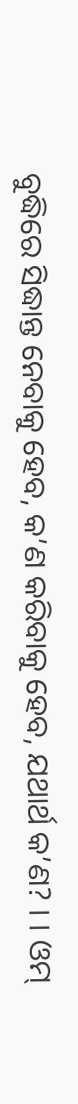ବୁଦ୍ଧିରେ ସିଦ୍ଧାନ୍ତ ନେବାକୁ ହେବ, କ’ଣ କରିବାକୁ ହେବ, ଯଥାର୍ଥ କ’ଣ? । । ଓମ୍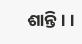ଶାନ୍ତି । ।